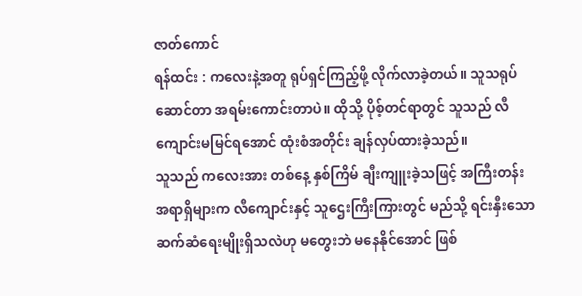ဇာတ်ကောင်
ရန်ထင်း : ကလေးနဲ့အတူ ရုပ်ရှင်ကြည့်ဖို့ လိုက်လာခဲ့တယ်။ သူသရုပ်ဆောင်တာ အရမ်းကောင်းတာပဲ။ ထိုသို့ ပိုစ့်တင်ရာတွင် သူသည် လီကျောင်းမမြင်ရအောင် ထုံးစံအတိုင်း ချန်လှပ်ထားခဲ့သည်။
သူသည် ကလေးအား တစ်နေ့ နှစ်ကြိမ် ချီးကျူးခဲ့သဖြင့် အကြီးတန်းအရာရှိများက လီကျောင်းနှင့် သူဌေးကြီးကြားတွင် မည်သို့ ရင်းနှီးသောဆက်ဆံရေးမျိုးရှိသလဲဟု မတွေးဘဲ မနေနိုင်အောင် ဖြစ်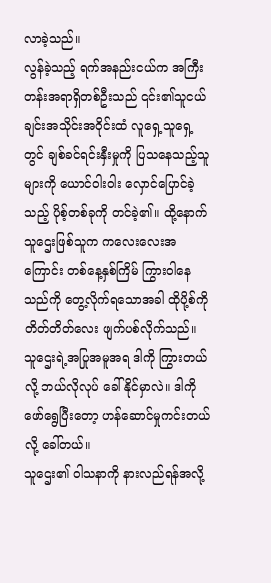လာခဲ့သည်။
လွန်ခဲ့သည့် ရက်အနည်းငယ်က အကြီးတန်းအရာရှိတစ်ဦးသည် ၎င်း၏သူငယ်ချင်းအသိုင်းအဝိုင်းထံ လူရှေ့သူရှေ့တွင် ချစ်ခင်ရင်းနှီးမှုကို ပြသနေသည့်သူများကို ယောင်ဝါးဝါး လှောင်ပြောင်ခဲ့သည့် ပိုစ့်တစ်ခုကို တင်ခဲ့၏။ ထို့နောက် သူဌေးဖြစ်သူက ကလေးလေးအကြောင်း တစ်နေ့နှစ်ကြိမ် ကြွားဝါနေသည်ကို တွေ့လိုက်ရသောအခါ ထိုပို့စ်ကို တိတ်တိတ်လေး ဖျက်ပစ်လိုက်သည်။
သူဌေးရဲ့အပြုအမူအရ ဒါကို ကြွားတယ်လို့ ဘယ်လိုလုပ် ခေါ်နိုင်မှာလဲ။ ဒါကို ဖော်ရွေပြီးတော့ ဟန်ဆောင်မှုကင်းတယ်လို့ ခေါ်တယ်။
သူဌေး၏ ဝါသနာကို နားလည်ရန်အလို့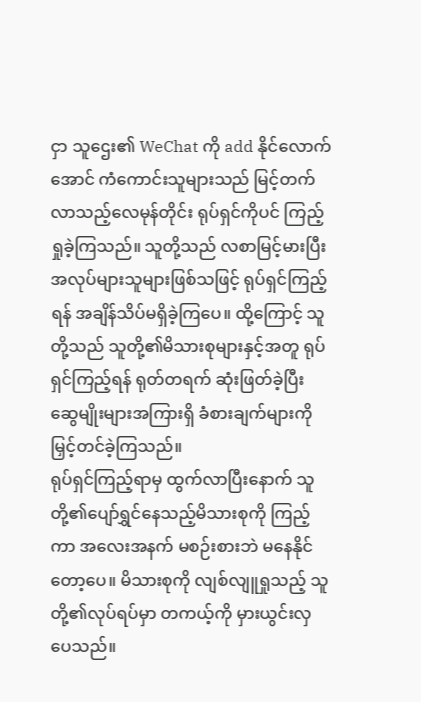ငှာ သူဌေး၏ WeChat ကို add နိုင်လောက်အောင် ကံကောင်းသူများသည် မြင့်တက်လာသည့်လေမုန်တိုင်း ရုပ်ရှင်ကိုပင် ကြည့်ရှုခဲ့ကြသည်။ သူတို့သည် လစာမြင့်မားပြီး အလုပ်များသူများဖြစ်သဖြင့် ရုပ်ရှင်ကြည့်ရန် အချိန်သိပ်မရှိခဲ့ကြပေ။ ထို့ကြောင့် သူတို့သည် သူတို့၏မိသားစုများနှင့်အတူ ရုပ်ရှင်ကြည့်ရန် ရုတ်တရက် ဆုံးဖြတ်ခဲ့ပြီး ဆွေမျိုးများအကြားရှိ ခံစားချက်များကို မြှင့်တင်ခဲ့ကြသည်။
ရုပ်ရှင်ကြည့်ရာမှ ထွက်လာပြီးနောက် သူတို့၏ပျော်ရွှင်နေသည့်မိသားစုကို ကြည့်ကာ အလေးအနက် မစဉ်းစားဘဲ မနေနိုင်တော့ပေ။ မိသားစုကို လျစ်လျူရှုသည့် သူတို့၏လုပ်ရပ်မှာ တကယ့်ကို မှားယွင်းလှပေသည်။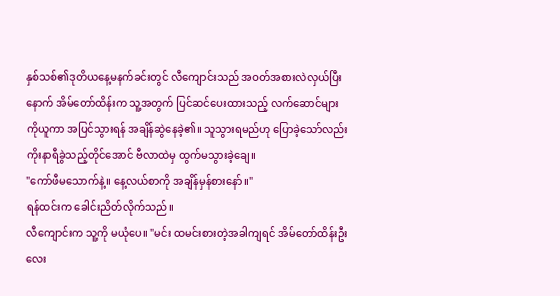နှစ်သစ်၏ဒုတိယနေ့မနက်ခင်းတွင် လီကျောင်းသည် အဝတ်အစားလဲလှယ်ပြီးနောက် အိမ်တော်ထိန်းက သူ့အတွက် ပြင်ဆင်ပေးထားသည့် လက်ဆောင်များကိုယူကာ အပြင်သွားရန် အချိန်ဆွဲနေခဲ့၏။ သူသွားရမည်ဟု ပြောခဲ့သော်လည်း ကိုးနာရီခွဲသည့်တိုင်အောင် ဗီလာထဲမှ ထွက်မသွားခဲ့ချေ။
"ကော်ဖီမသောက်နဲ့။ နေ့လယ်စာကို အချိန်မှန်စားနော်။"
ရန်ထင်းက ခေါင်းညိတ်လိုက်သည်။
လီကျောင်းက သူ့ကို မယုံပေ။ "မင်း ထမင်းစားတဲ့အခါကျရင် အိမ်တော်ထိန်းဦးလေး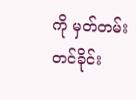ကို မှတ်တမ်းတင်ခိုင်း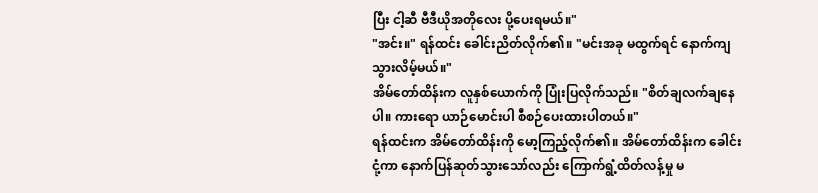ပြီး ငါ့ဆီ ဗီဒီယိုအတိုလေး ပို့ပေးရမယ်။"
"အင်း။" ရန်ထင်း ခေါင်းညိတ်လိုက်၏။ "မင်းအခု မထွက်ရင် နောက်ကျသွားလိမ့်မယ်။"
အိမ်တော်ထိန်းက လူနှစ်ယောက်ကို ပြုံးပြလိုက်သည်။ "စိတ်ချလက်ချနေပါ။ ကားရော ယာဉ်မောင်းပါ စီစဉ်ပေးထားပါတယ်။"
ရန်ထင်းက အိမ်တော်ထိန်းကို မော့ကြည့်လိုက်၏။ အိမ်တော်ထိန်းက ခေါင်းငုံ့ကာ နောက်ပြန်ဆုတ်သွားသော်လည်း ကြောက်ရွံ့ထိတ်လန့်မှု မ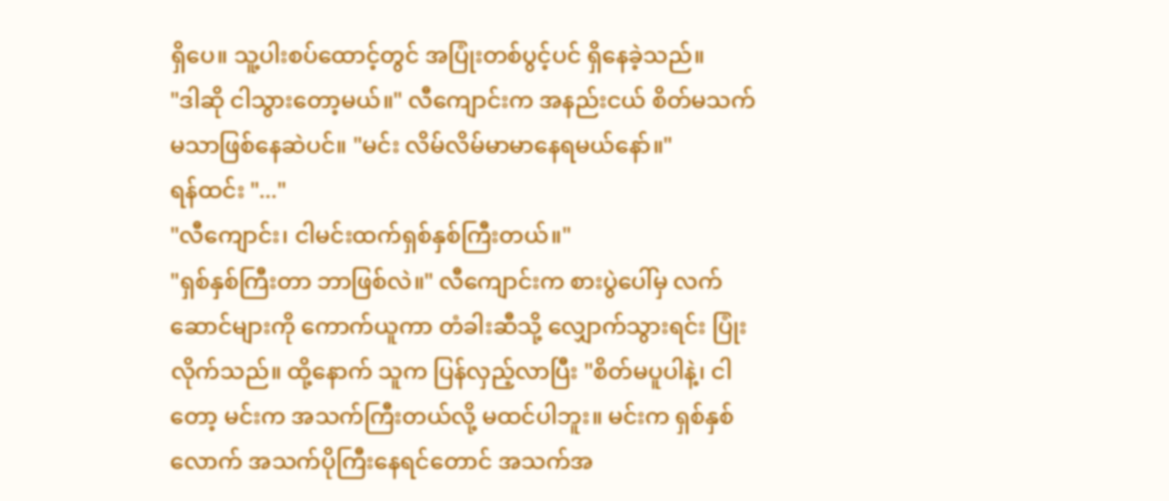ရှိပေ။ သူ့ပါးစပ်ထောင့်တွင် အပြုံးတစ်ပွင့်ပင် ရှိနေခဲ့သည်။
"ဒါဆို ငါသွားတော့မယ်။" လီကျောင်းက အနည်းငယ် စိတ်မသက်မသာဖြစ်နေဆဲပင်။ "မင်း လိမ်လိမ်မာမာနေရမယ်နော်။"
ရန်ထင်း "..."
"လီကျောင်း၊ ငါမင်းထက်ရှစ်နှစ်ကြီးတယ်။"
"ရှစ်နှစ်ကြီးတာ ဘာဖြစ်လဲ။" လီကျောင်းက စားပွဲပေါ်မှ လက်ဆောင်များကို ကောက်ယူကာ တံခါးဆီသို့ လျှောက်သွားရင်း ပြုံးလိုက်သည်။ ထို့နောက် သူက ပြန်လှည့်လာပြီး "စိတ်မပူပါနဲ့၊ ငါတော့ မင်းက အသက်ကြီးတယ်လို့ မထင်ပါဘူး။ မင်းက ရှစ်နှစ်လောက် အသက်ပိုကြီးနေရင်တောင် အသက်အ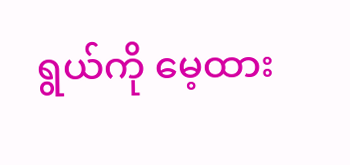ရွယ်ကို မေ့ထား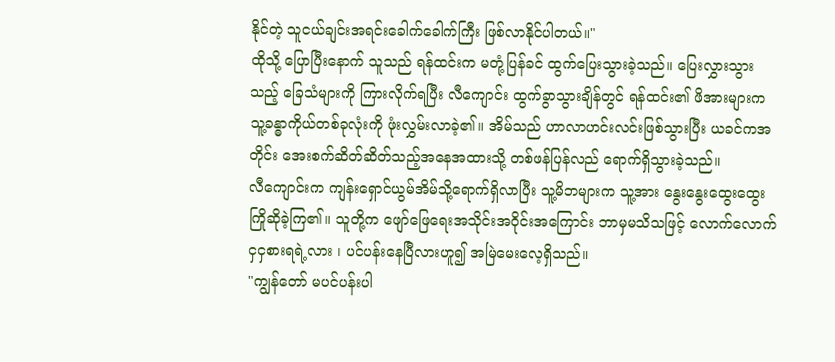နိုင်တဲ့ သူငယ်ချင်းအရင်းခေါက်ခေါက်ကြီး ဖြစ်လာနိုင်ပါတယ်။"
ထိုသို့ ပြောပြီးနောက် သူသည် ရန်ထင်းက မတုံ့ပြန်ခင် ထွက်ပြေးသွားခဲ့သည်။ ပြေးလွှားသွားသည့် ခြေသံများကို ကြားလိုက်ရပြီး လီကျောင်း ထွက်ခွာသွားချိန်တွင် ရန်ထင်း၏ ဖိအားများက သူ့ခန္ဓာကိုယ်တစ်ခုလုံးကို ဖုံးလွှမ်းလာခဲ့၏။ အိမ်သည် ဟာလာဟင်းလင်းဖြစ်သွားပြီး ယခင်ကအတိုင်း အေးစက်ဆိတ်ဆိတ်သည့်အနေအထားသို့ တစ်ဖန်ပြန်လည် ရောက်ရှိသွားခဲ့သည်။
လီကျောင်းက ကျန်းရှောင်ယွမ်အိမ်သို့ရောက်ရှိလာပြီး သူ့မိဘများက သူ့အား နွေးနွေးထွေးထွေး ကြိုဆိုခဲ့ကြ၏။ သူတို့က ဖျော်ဖြေရေးအသိုင်းအဝိုင်းအကြောင်း ဘာမှမသိသဖြင့် လောက်လောက်ငှငှစားရရဲ့လား ၊ ပင်ပန်းနေပြီလားဟူ၍ အမြဲမေးလေ့ရှိသည်။
"ကျွန်တော် မပင်ပန်းပါ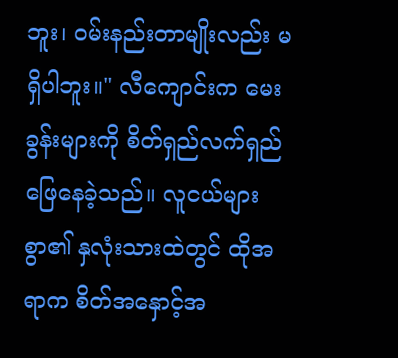ဘူး၊ ဝမ်းနည်းတာမျိုးလည်း မရှိပါဘူး။" လီကျောင်းက မေးခွန်းများကို စိတ်ရှည်လက်ရှည် ဖြေနေခဲ့သည်။ လူငယ်များစွာ၏ နှလုံးသားထဲတွင် ထိုအရာက စိတ်အနှောင့်အ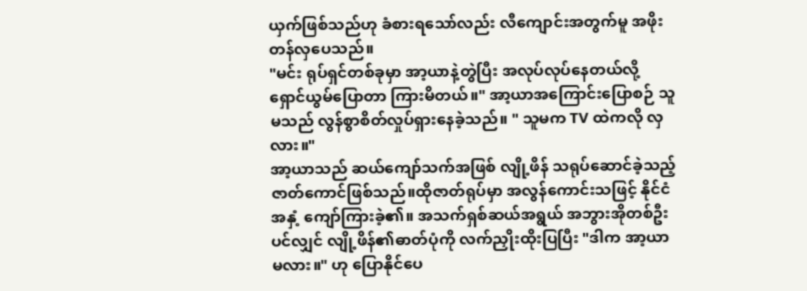ယှက်ဖြစ်သည်ဟု ခံစားရသော်လည်း လီကျောင်းအတွက်မူ အဖိုးတန်လှပေသည်။
"မင်း ရုပ်ရှင်တစ်ခုမှာ အာ့ယာနဲ့တွဲပြီး အလုပ်လုပ်နေတယ်လို့ ရှောင်ယွမ်ပြောတာ ကြားမိတယ်။" အာ့ယာအကြောင်းပြောစဉ် သူမသည် လွန်စွာစိတ်လှုပ်ရှားနေခဲ့သည်။ " သူမက TV ထဲကလို လှလား။"
အာ့ယာသည် ဆယ်ကျော်သက်အဖြစ် လျို့ဖိန် သရုပ်ဆောင်ခဲ့သည့် ဇာတ်ကောင်ဖြစ်သည်။ထိုဇာတ်ရုပ်မှာ အလွန်ကောင်းသဖြင့် နိုင်ငံအနှံ့ ကျော်ကြားခဲ့၏။ အသက်ရှစ်ဆယ်အရွယ် အဘွားအိုတစ်ဦးပင်လျှင် လျို့ဖိန်၏ဓာတ်ပုံကို လက်ညှိုးထိုးပြပြီး "ဒါက အာ့ယာမလား။" ဟု ပြောနိုင်ပေ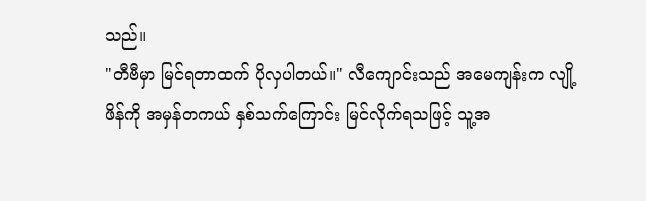သည်။
"တီဗီမှာ မြင်ရတာထက် ပိုလှပါတယ်။" လီကျောင်းသည် အမေကျန်းက လျို့ဖိန်ကို အမှန်တကယ် နှစ်သက်ကြောင်း မြင်လိုက်ရသဖြင့် သူ့အ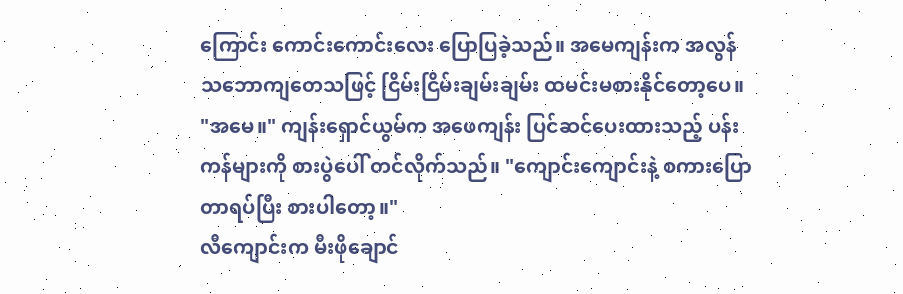ကြောင်း ကောင်းကောင်းလေး ပြောပြခဲ့သည်။ အမေကျန်းက အလွန်သဘောကျတေသဖြင့် ငြိမ်းငြိမ်းချမ်းချမ်း ထမင်းမစားနိုင်တော့ပေ။
"အမေ။" ကျန်းရှောင်ယွမ်က အဖေကျန်း ပြင်ဆင်ပေးထားသည့် ပန်းကန်များကို စားပွဲပေါ် တင်လိုက်သည်။ "ကျောင်းကျောင်းနဲ့ စကားပြောတာရပ်ပြီး စားပါတော့။"
လီကျောင်းက မီးဖိုချောင်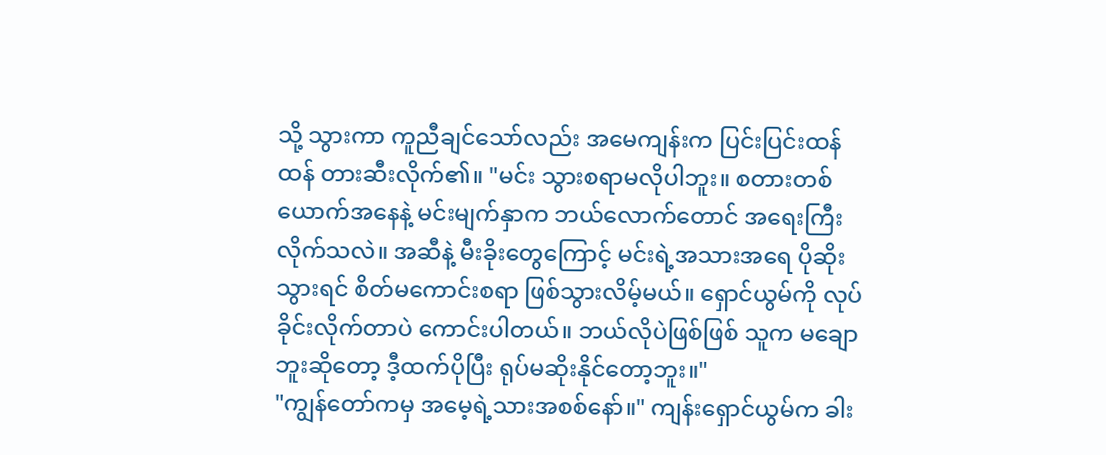သို့ သွားကာ ကူညီချင်သော်လည်း အမေကျန်းက ပြင်းပြင်းထန်ထန် တားဆီးလိုက်၏။ "မင်း သွားစရာမလိုပါဘူး။ စတားတစ်ယောက်အနေနဲ့ မင်းမျက်နှာက ဘယ်လောက်တောင် အရေးကြီးလိုက်သလဲ။ အဆီနဲ့ မီးခိုးတွေကြောင့် မင်းရဲ့အသားအရေ ပိုဆိုးသွားရင် စိတ်မကောင်းစရာ ဖြစ်သွားလိမ့်မယ်။ ရှောင်ယွမ်ကို လုပ်ခိုင်းလိုက်တာပဲ ကောင်းပါတယ်။ ဘယ်လိုပဲဖြစ်ဖြစ် သူက မချောဘူးဆိုတော့ ဒီ့ထက်ပိုပြီး ရုပ်မဆိုးနိုင်တော့ဘူး။"
"ကျွန်တော်ကမှ အမေ့ရဲ့သားအစစ်နော်။" ကျန်းရှောင်ယွမ်က ခါး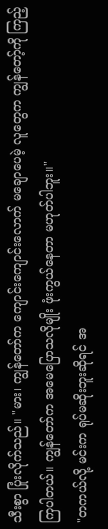သီးစွာ ပြုံးလိုက်သည်။ "မား၊ ကျွန်တော်က ကျောင်းကျောင်းလောက် မချောပေမဲ့ လူတွေက ကျွန်တော့်ကို ကြည့်ကြပါတယ်။ ကျွန်တော်က အမေပြောသလိုမျိုး ဖုံးကွယ်နေတာ မဟုတ်ပါဘူး။"
"တကယ်လို့ မင်းက ရုပ်မဆိုးဘူးဆိုရင် အ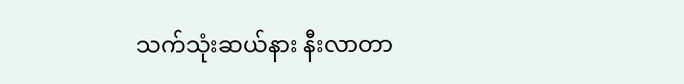သက်သုံးဆယ်နား နီးလာတာ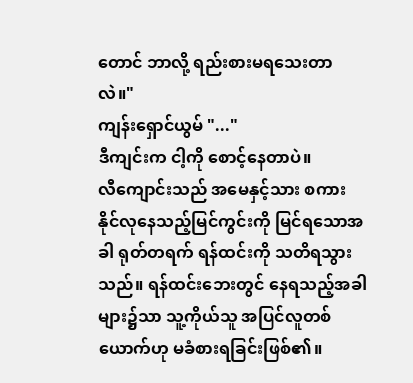တောင် ဘာလို့ ရည်းစားမရသေးတာလဲ။"
ကျန်းရှောင်ယွမ် "..."
ဒီကျင်းက ငါ့ကို စောင့်နေတာပဲ။
လီကျောင်းသည် အမေနှင့်သား စကားနိုင်လုနေသည့်မြင်ကွင်းကို မြင်ရသောအခါ ရုတ်တရက် ရန်ထင်းကို သတိရသွားသည်။ ရန်ထင်းဘေးတွင် နေရသည့်အခါများ၌သာ သူ့ကိုယ်သူ အပြင်လူတစ်ယောက်ဟု မခံစားရခြင်းဖြစ်၏။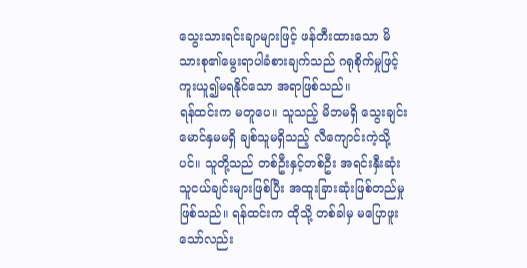သွေးသားရင်းချာများဖြင့် ဖန်တီးထားသော မိသားစု၏မွေးရာပါခံစားချက်သည် ဂရုစိုက်မှုဖြင့် ကူးယူ၍မရနိုင်သော အရာဖြစ်သည်။
ရန်ထင်းက မတူပေ။ သူသည့် မိဘမရှိ သွေးချင်းမောင်နှမမရှိ ချစ်သူမရှိသည့် လီကျောင်းကဲ့သို့ပင်။ သူတို့သည် တစ်ဦးနှင့်တစ်ဦး အရင်းနှီးဆုံး သူငယ်ချင်းများဖြစ်ပြီး အထူးခြားဆုံးဖြစ်တည်မှု ဖြစ်သည်။ ရန်ထင်းက ထိုသို့ တစ်ခါမှ မပြောဖူးသော်လည်း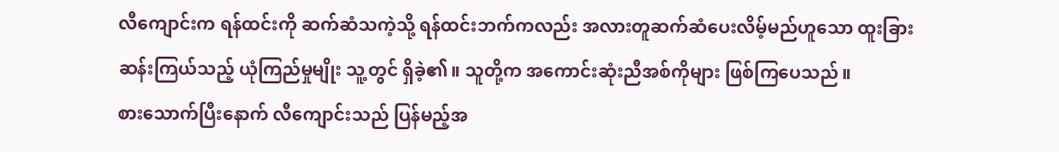လီကျောင်းက ရန်ထင်းကို ဆက်ဆံသကဲ့သို့ ရန်ထင်းဘက်ကလည်း အလားတူဆက်ဆံပေးလိမ့်မည်ဟူသော ထူးခြားဆန်းကြယ်သည့် ယုံကြည်မှုမျိုး သူ့တွင် ရှိခဲ့၏။ သူတို့က အကောင်းဆုံးညီအစ်ကိုများ ဖြစ်ကြပေသည်။
စားသောက်ပြီးနောက် လီကျောင်းသည် ပြန်မည့်အ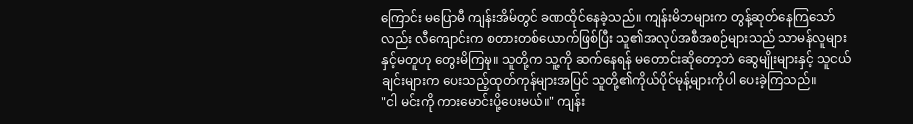ကြောင်း မပြောမီ ကျန်းအိမ်တွင် ခဏထိုင်နေခဲ့သည်။ ကျန်းမိဘများက တွန့်ဆုတ်နေကြသော်လည်း လီကျောင်းက စတားတစ်ယောက်ဖြစ်ပြီး သူ၏အလုပ်အစီအစဉ်များသည် သာမန်လူများနှင့်မတူဟု တွေးမိကြဍ္ဎ။ သူတို့က သူ့ကို ဆက်နေရန် မတောင်းဆိုတော့ဘဲ ဆွေမျိုးများနှင့် သူငယ်ချင်းများက ပေးသည့်ထုတ်ကုန်များအပြင် သူတို့၏ကိုယ်ပိုင်မုန့်များကိုပါ ပေးခဲ့ကြသည်။
"ငါ မင်းကို ကားမောင်းပို့ပေးမယ်။" ကျန်း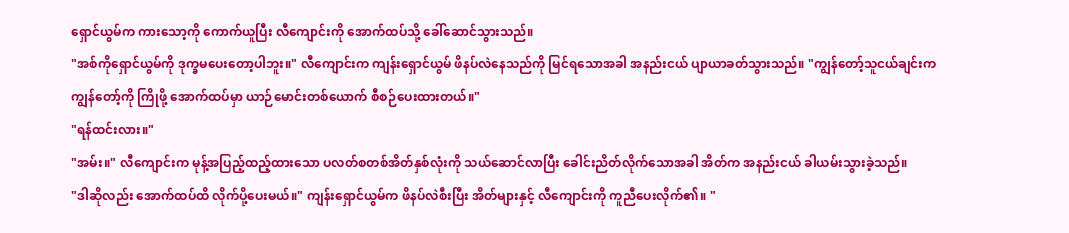ရှောင်ယွမ်က ကားသော့ကို ကောက်ယူပြီး လီကျောင်းကို အောက်ထပ်သို့ ခေါ်ဆောင်သွားသည်။
"အစ်ကိုရှောင်ယွမ်ကို ဒုက္ခမပေးတော့ပါဘူး။" လီကျောင်းက ကျန်းရှောင်ယွမ် ဖိနပ်လဲနေသည်ကို မြင်ရသောအခါ အနည်းငယ် ပျာယာခတ်သွားသည်။ "ကျွန်တော့်သူငယ်ချင်းက ကျွန်တော့်ကို ကြိုဖို့ အောက်ထပ်မှာ ယာဉ်မောင်းတစ်ယောက် စီစဉ်ပေးထားတယ်။"
"ရန်ထင်းလား။"
"အမ်း။" လီကျောင်းက မုန့်အပြည့်ထည့်ထားသော ပလတ်စတစ်အိတ်နှစ်လုံးကို သယ်ဆောင်လာပြီး ခေါင်းညိတ်လိုက်သောအခါ အိတ်က အနည်းငယ် ခါယမ်းသွားခဲ့သည်။
"ဒါဆိုလည်း အောက်ထပ်ထိ လိုက်ပို့ပေးမယ်။" ကျန်းရှောင်ယွမ်က ဖိနပ်လဲစီးပြီး အိတ်များနှင့် လီကျောင်းကို ကူညီပေးလိုက်၏။ "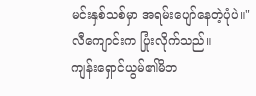မင်းနှစ်သစ်မှာ အရမ်းပျော်နေတဲ့ပုံပဲ။"
လီကျောင်းက ပြုံးလိုက်သည်။
ကျန်းရှောင်ယွမ်၏မိဘ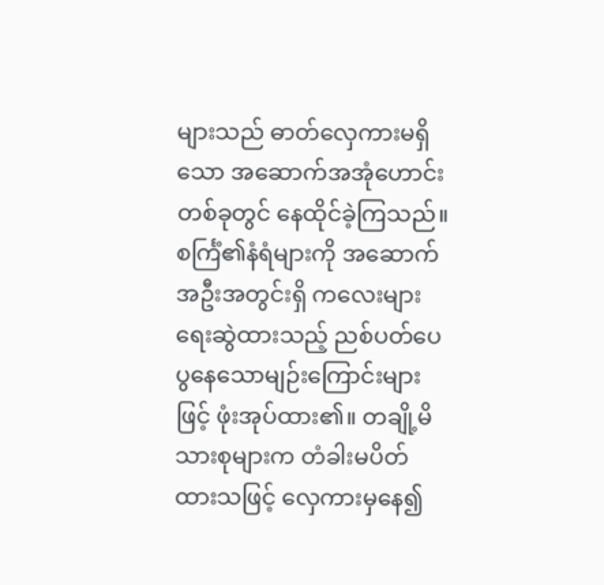များသည် ဓာတ်လှေကားမရှိသော အဆောက်အအုံဟောင်းတစ်ခုတွင် နေထိုင်ခဲ့ကြသည်။ စင်္ကြံ၏နံရံများကို အဆောက်အဦးအတွင်းရှိ ကလေးများ ရေးဆွဲထားသည့် ညစ်ပတ်ပေပွနေသောမျဉ်းကြောင်းများဖြင့် ဖုံးအုပ်ထား၏။ တချို့မိသားစုများက တံခါးမပိတ်ထားသဖြင့် လှေကားမှနေ၍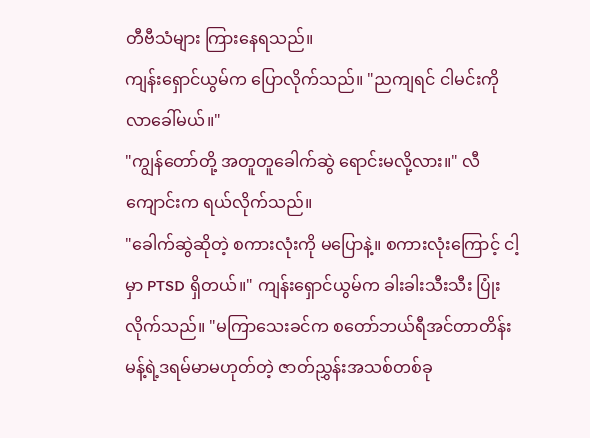တီဗီသံများ ကြားနေရသည်။
ကျန်းရှောင်ယွမ်က ပြောလိုက်သည်။ "ညကျရင် ငါမင်းကို လာခေါ်မယ်။"
"ကျွန်တော်တို့ အတူတူခေါက်ဆွဲ ရောင်းမလို့လား။" လီကျောင်းက ရယ်လိုက်သည်။
"ခေါက်ဆွဲဆိုတဲ့ စကားလုံးကို မပြောနဲ့။ စကားလုံးကြောင့် ငါ့မှာ PTSD ရှိတယ်။" ကျန်းရှောင်ယွမ်က ခါးခါးသီးသီး ပြုံးလိုက်သည်။ "မကြာသေးခင်က စတော်ဘယ်ရီအင်တာတိန်းမန့်ရဲ့ဒရမ်မာမဟုတ်တဲ့ ဇာတ်ညွှန်းအသစ်တစ်ခု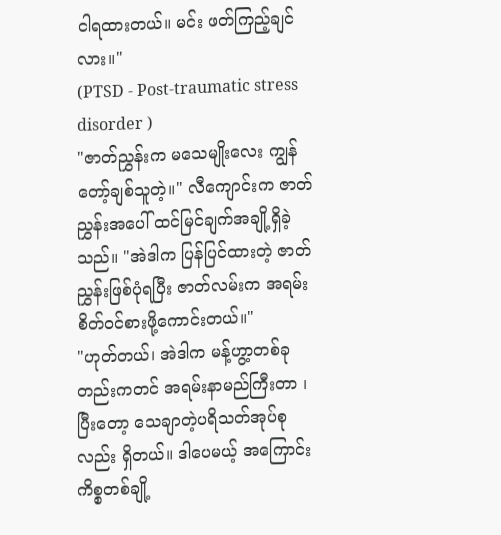ငါရထားတယ်။ မင်း ဖတ်ကြည့်ချင်လား။"
(PTSD - Post-traumatic stress disorder )
"ဇာတ်ညွှန်းက မသေမျိုးလေး ကျွန်တော့်ချစ်သူတဲ့။" လီကျောင်းက ဇာတ်ညွှန်းအပေါ် ထင်မြင်ချက်အချို့ရှိခဲ့သည်။ "အဲဒါက ပြန်ပြင်ထားတဲ့ ဇာတ်ညွှန်းဖြစ်ပုံရပြီး ဇာတ်လမ်းက အရမ်းစိတ်ဝင်စားဖို့ကောင်းတယ်။"
"ဟုတ်တယ်၊ အဲဒါက မန့်ဟွာ့တစ်ခုတည်းကတင် အရမ်းနာမည်ကြီးတာ ၊ ပြီးတော့ သေချာတဲ့ပရိသတ်အုပ်စုလည်း ရှိတယ်။ ဒါပေမယ့် အကြောင်းကိစ္စတစ်ချို့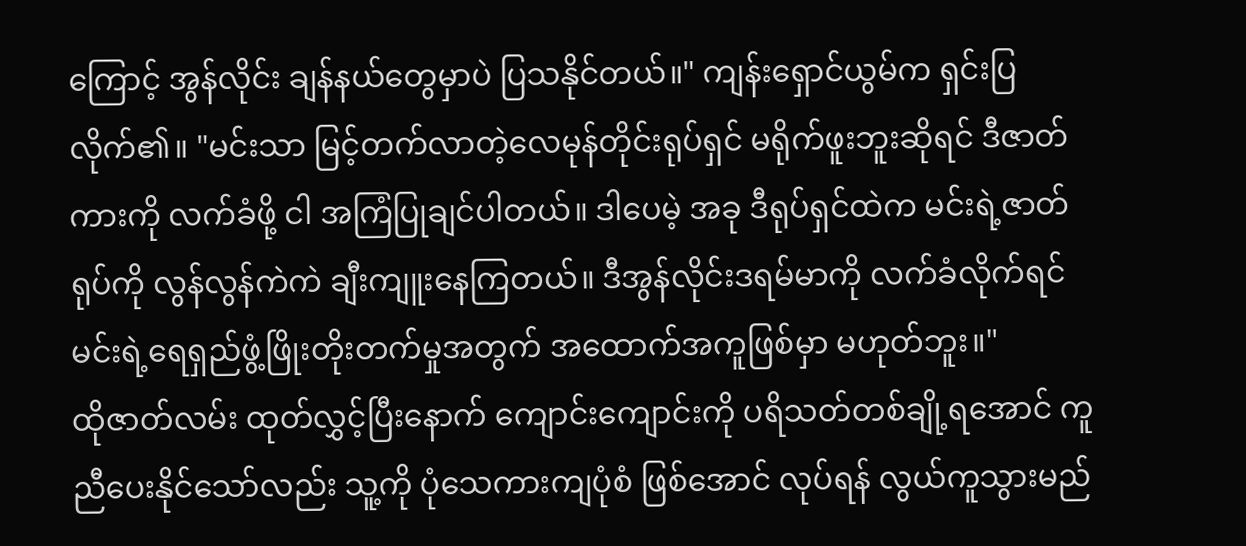ကြောင့် အွန်လိုင်း ချန်နယ်တွေမှာပဲ ပြသနိုင်တယ်။" ကျန်းရှောင်ယွမ်က ရှင်းပြလိုက်၏။ "မင်းသာ မြင့်တက်လာတဲ့လေမုန်တိုင်းရုပ်ရှင် မရိုက်ဖူးဘူးဆိုရင် ဒီဇာတ်ကားကို လက်ခံဖို့ ငါ အကြံပြုချင်ပါတယ်။ ဒါပေမဲ့ အခု ဒီရုပ်ရှင်ထဲက မင်းရဲ့ဇာတ်ရုပ်ကို လွန်လွန်ကဲကဲ ချီးကျူးနေကြတယ်။ ဒီအွန်လိုင်းဒရမ်မာကို လက်ခံလိုက်ရင် မင်းရဲ့ရေရှည်ဖွံ့ဖြိုးတိုးတက်မှုအတွက် အထောက်အကူဖြစ်မှာ မဟုတ်ဘူး။"
ထိုဇာတ်လမ်း ထုတ်လွှင့်ပြီးနောက် ကျောင်းကျောင်းကို ပရိသတ်တစ်ချို့ရအောင် ကူညီပေးနိုင်သော်လည်း သူ့ကို ပုံသေကားကျပုံစံ ဖြစ်အောင် လုပ်ရန် လွယ်ကူသွားမည်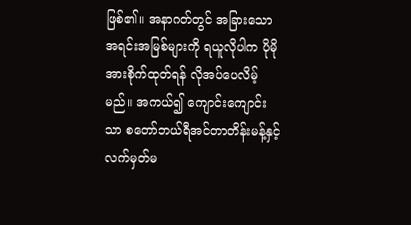ဖြစ်၏။ အနာဂတ်တွင် အခြားသော အရင်းအမြစ်များကို ရယူလိုပါက ပိုမိုအားစိုက်ထုတ်ရန် လိုအပ်ပေလိမ့်မည်။ အကယ်၍ ကျောင်းကျောင်းသာ စတော်ဘယ်ရီအင်တာတိန်းမန့်နှင့် လက်မှတ်မ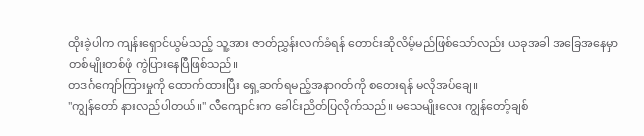ထိုးခဲ့ပါက ကျန်းရှောင်ယွမ်သည့် သူ့အား ဇာတ်ညွှန်းလက်ခံရန် တောင်းဆိုလိမ့်မည်ဖြစ်သော်လည်း ယခုအခါ အခြေအနေမှာ တစ်မျိုးတစ်ဖုံ ကွဲပြားနေပြီဖြစ်သည်။
တဒင်္ဂကျော်ကြားမှုကို ထောက်ထားပြီး ရှေ့ဆက်ရမည့်အနာဂတ်ကို စတေးရန် မလိုအပ်ချေ။
"ကျွန်တော် နားလည်ပါတယ်။" လီကျောင်းက ခေါင်းညိတ်ပြလိုက်သည်။ မသေမျိုးလေး ကျွန်တော့်ချစ်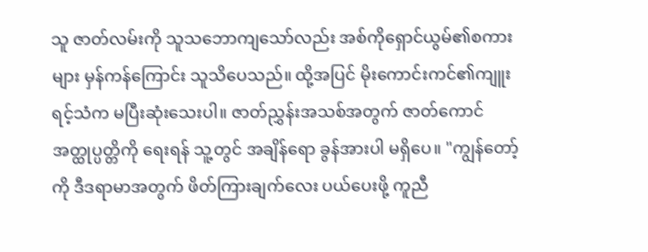သူ ဇာတ်လမ်းကို သူသဘောကျသော်လည်း အစ်ကိုရှောင်ယွမ်၏စကားများ မှန်ကန်ကြောင်း သူသိပေသည်။ ထို့အပြင် မိုးကောင်းကင်၏ကျူးရင့်သံက မပြီးဆုံးသေးပါ။ ဇာတ်ညွှန်းအသစ်အတွက် ဇာတ်ကောင်အတ္ထုပ္ပတ္တိကို ရေးရန် သူ့တွင် အချိန်ရော ခွန်အားပါ မရှိပေ။ "ကျွန်တော့်ကို ဒီဒရာမာအတွက် ဖိတ်ကြားချက်လေး ပယ်ပေးဖို့ ကူညီ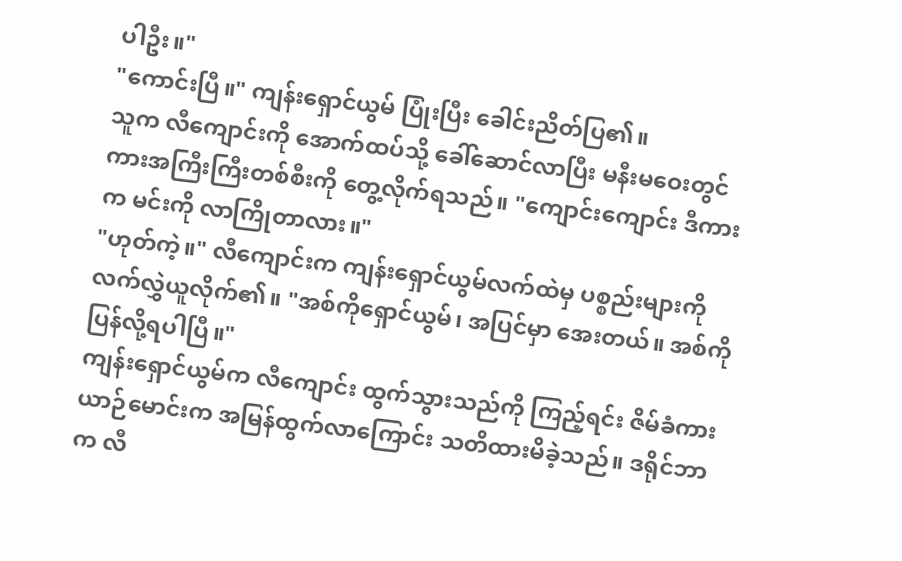ပါဦး။"
"ကောင်းပြီ။" ကျန်းရှောင်ယွမ် ပြုံးပြီး ခေါင်းညိတ်ပြ၏။
သူက လီကျောင်းကို အောက်ထပ်သို့ ခေါ်ဆောင်လာပြီး မနီးမဝေးတွင် ကားအကြီးကြီးတစ်စီးကို တွေ့လိုက်ရသည်။ "ကျောင်းကျောင်း ဒီကားက မင်းကို လာကြိုတာလား။"
"ဟုတ်ကဲ့။" လီကျောင်းက ကျန်းရှောင်ယွမ်လက်ထဲမှ ပစ္စည်းများကို လက်လွှဲယူလိုက်၏။ "အစ်ကိုရှောင်ယွမ်၊ အပြင်မှာ အေးတယ်။ အစ်ကို ပြန်လို့ရပါပြီ။"
ကျန်းရှောင်ယွမ်က လီကျောင်း ထွက်သွားသည်ကို ကြည့်ရင်း ဇိမ်ခံကားယာဉ်မောင်းက အမြန်ထွက်လာကြောင်း သတိထားမိခဲ့သည်။ ဒရိုင်ဘာက လီ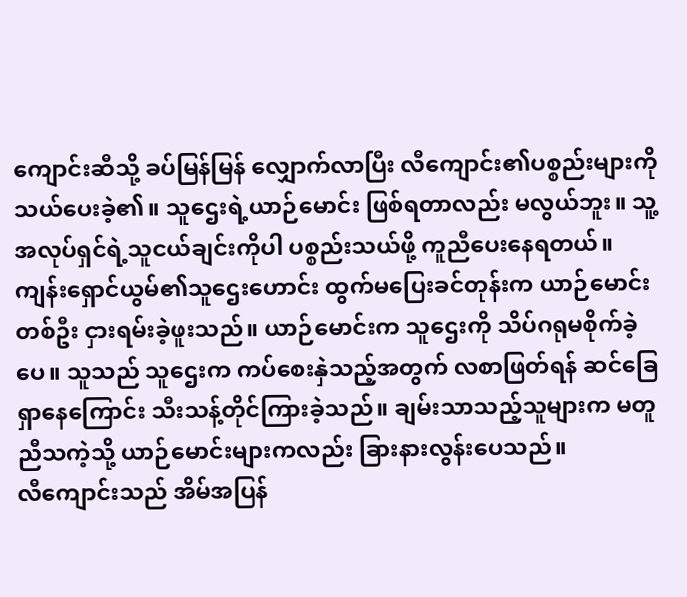ကျောင်းဆီသို့ ခပ်မြန်မြန် လျှောက်လာပြီး လီကျောင်း၏ပစ္စည်းများကို သယ်ပေးခဲ့၏။ သူဌေးရဲ့ယာဉ်မောင်း ဖြစ်ရတာလည်း မလွယ်ဘူး။ သူ့အလုပ်ရှင်ရဲ့သူငယ်ချင်းကိုပါ ပစ္စည်းသယ်ဖို့ ကူညီပေးနေရတယ်။
ကျန်းရှောင်ယွမ်၏သူဌေးဟောင်း ထွက်မပြေးခင်တုန်းက ယာဉ်မောင်းတစ်ဦး ငှားရမ်းခဲ့ဖူးသည်။ ယာဉ်မောင်းက သူဌေးကို သိပ်ဂရုမစိုက်ခဲ့ပေ။ သူသည် သူဌေးက ကပ်စေးနှဲသည့်အတွက် လစာဖြတ်ရန် ဆင်ခြေရှာနေကြောင်း သီးသန့်တိုင်ကြားခဲ့သည်။ ချမ်းသာသည့်သူများက မတူညီသကဲ့သို့ ယာဉ်မောင်းများကလည်း ခြားနားလွန်းပေသည်။
လီကျောင်းသည် အိမ်အပြန်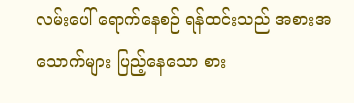လမ်းပေါ် ရောက်နေစဉ် ရန်ထင်းသည် အစားအသောက်များ ပြည့်နေသော စား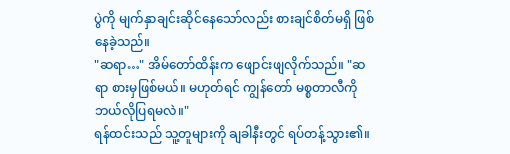ပွဲကို မျက်နှာချင်းဆိုင်နေသော်လည်း စားချင်စိတ်မရှိ ဖြစ်နေခဲ့သည်။
"ဆရာ…" အိမ်တော်ထိန်းက ဖျောင်းဖျလိုက်သည်။ "ဆရာ စားမှဖြစ်မယ်။ မဟုတ်ရင် ကျွန်တော် မစ္စတာလီကို ဘယ်လိုပြရမလဲ။"
ရန်ထင်းသည် သူ့တူများကို ချခါနီးတွင် ရပ်တန့်သွား၏။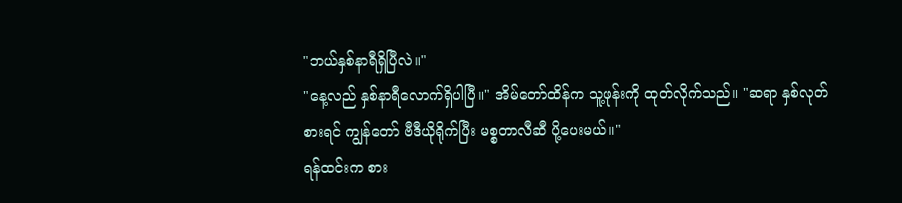"ဘယ်နှစ်နာရီရှိပြီလဲ။"
"နေ့လည် နှစ်နာရီလောက်ရှိပါပြီ။" အိမ်တော်ထိန်က သူ့ဖုန်းကို ထုတ်လိုက်သည်။ "ဆရာ နှစ်လုတ်စားရင် ကျွန်တော် ဗီဒီယိုရိုက်ပြီး မစ္စတာလီဆီ ပို့ပေးမယ်။"
ရန်ထင်းက စား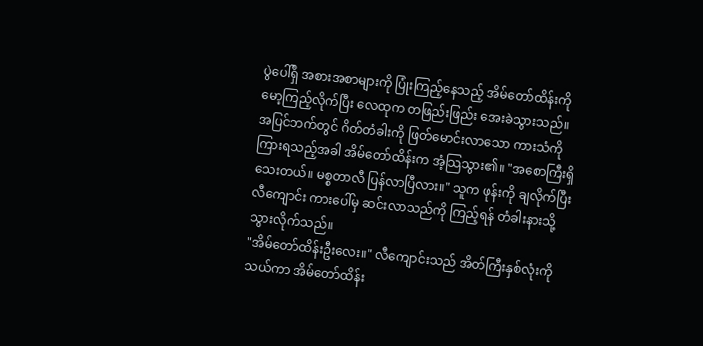ပွဲပေါ်ရှိ အစားအစာများကို ပြုံးကြည့်နေသည့် အိမ်တော်ထိန်းကို မော့ကြည့်လိုက်ပြီး လေထုက တဖြည်းဖြည်း အေးခဲသွားသည်။
အပြင်ဘက်တွင် ဂိတ်တံခါးကို ဖြတ်မောင်းလာသော ကားသံကို ကြားရသည့်အခါ အိမ်တော်ထိန်းက အံ့သြသွား၏။ "အစောကြီးရှိသေးတယ်။ မစ္စတာလီ ပြန်လာပြီလား။" သူက ဖုန်းကို ချလိုက်ပြီး လီကျောင်း ကားပေါ်မှ ဆင်းလာသည်ကို ကြည့်ရန် တံခါးနားသို့ သွားလိုက်သည်။
"အိမ်တော်ထိန်းဦးလေး။" လီကျောင်းသည် အိတ်ကြီးနှစ်လုံးကို သယ်ကာ အိမ်တော်ထိန်း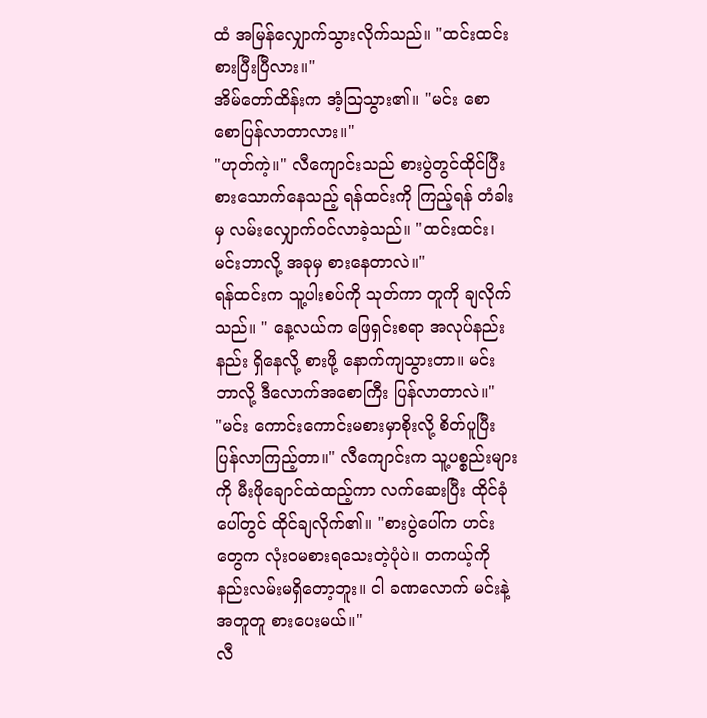ထံ အမြန်လျှောက်သွားလိုက်သည်။ "ထင်းထင်း စားပြီးပြီလား။"
အိမ်တော်ထိန်းက အံ့သြသွား၏။ "မင်း စောစောပြန်လာတာလား။"
"ဟုတ်ကဲ့။" လီကျောင်းသည် စားပွဲတွင်ထိုင်ပြီး စားသောက်နေသည့် ရန်ထင်းကို ကြည့်ရန် တံခါးမှ လမ်းလျှောက်ဝင်လာခဲ့သည်။ "ထင်းထင်း၊ မင်းဘာလို့ အခုမှ စားနေတာလဲ။"
ရန်ထင်းက သူ့ပါးစပ်ကို သုတ်ကာ တူကို ချလိုက်သည်။ " နေ့လယ်က ဖြေရှင်းစရာ အလုပ်နည်းနည်း ရှိနေလို့ စားဖို့ နောက်ကျသွားတာ။ မင်းဘာလို့ ဒီလောက်အစောကြီး ပြန်လာတာလဲ။"
"မင်း ကောင်းကောင်းမစားမှာစိုးလို့ စိတ်ပူပြီး ပြန်လာကြည့်တာ။" လီကျောင်းက သူ့ပစ္စည်းများကို မီးဖိုချောင်ထဲထည့်ကာ လက်ဆေးပြီး ထိုင်ခုံပေါ်တွင် ထိုင်ချလိုက်၏။ "စားပွဲပေါ်က ဟင်းတွေက လုံးဝမစားရသေးတဲ့ပုံပဲ။ တကယ့်ကို နည်းလမ်းမရှိတော့ဘူး။ ငါ ခဏလောက် မင်းနဲ့အတူတူ စားပေးမယ်။"
လီ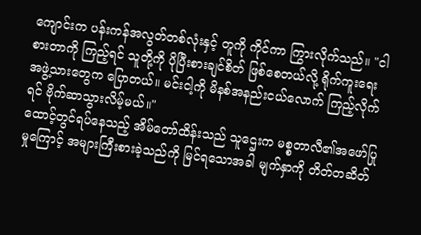ကျောင်းက ပန်းကန်အလွတ်တစ်လုံးနှင့် တူကို ကိုင်ကာ ကြွားလိုက်သည်။ "ငါ စားတာကို ကြည့်ရင် သူတို့ကို ပိုပြီးစားချင်စိတ် ဖြစ်စေတယ်လို့ ရိုက်ကူးရေးအဖွဲ့သားတွေက ပြောတယ်။ မင်းငါ့ကို မိနစ်အနည်းငယ်လောက် ကြည့်လိုက်ရင် ဗိုက်ဆာသွားလိမ့်မယ်။"
ထောင့်တွင်ရပ်နေသည့် အိမ်တော်ထိန်းသည် သူဌေးက မစ္စတာလီ၏အဖော်ပြုမှုကြောင့် အများကြီးစားခဲ့သည်ကို မြင်ရသောအခါ မျက်နှာကို တိတ်တဆိတ်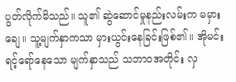ပွတ်လိုက်မိသည်။ သူ၏ ဆွဲဆောင်မှုနည်းလမ်းက မမှားချေ။ သူ့မျက်နှာကသာ မှားယွင်းနေခြင်းဖြစ်၏။ အိုမင်းရင့်ရော်နေသော မျက်နှာသည် သဘာဝအတိုင်း လှ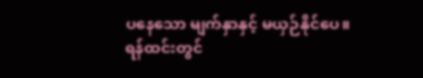ပနေသော မျက်နှာနှင့် မယှဉ်နိုင်ပေ။
ရန်ထင်းတွင်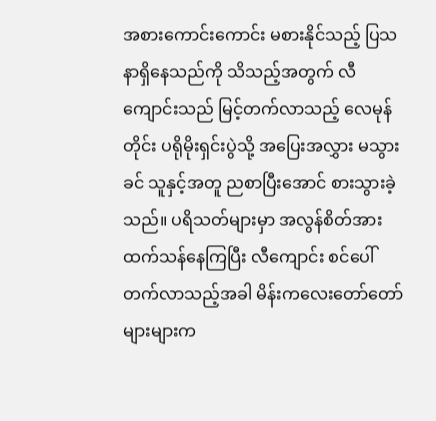အစားကောင်းကောင်း မစားနိုင်သည့် ပြသနာရှိနေသည်ကို သိသည့်အတွက် လီကျောင်းသည် မြင့်တက်လာသည့် လေမုန်တိုင်း ပရိုမိုးရှင်းပွဲသို့ အပြေးအလွှား မသွားခင် သူနှင့်အတူ ညစာပြီးအောင် စားသွားခဲ့သည်။ ပရိသတ်များမှာ အလွန်စိတ်အားထက်သန်နေကြပြီး လီကျောင်း စင်ပေါ်တက်လာသည့်အခါ မိန်းကလေးတော်တော်များများက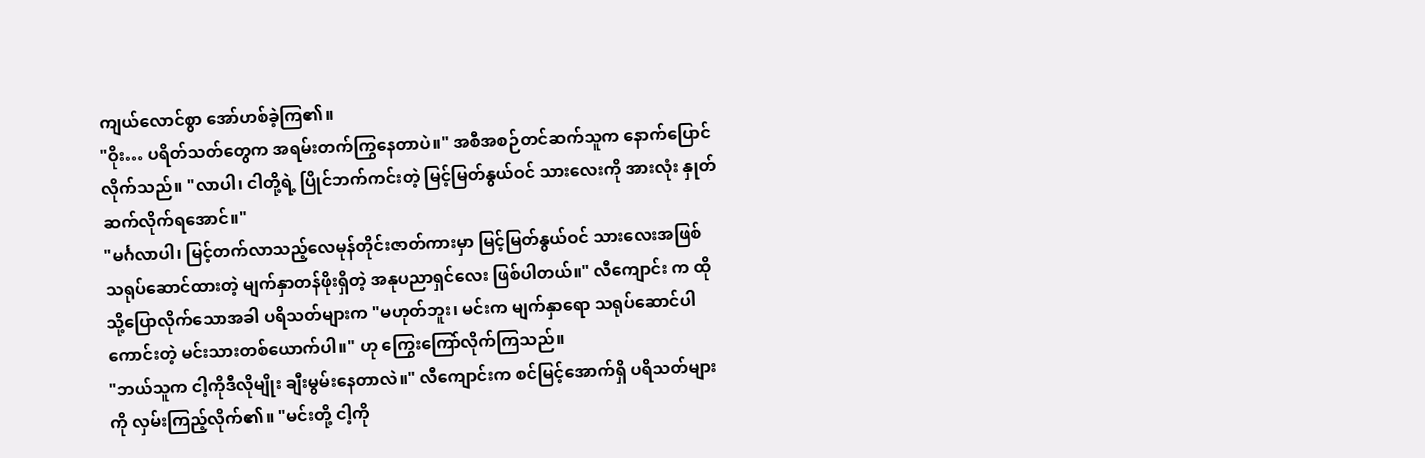ကျယ်လောင်စွာ အော်ဟစ်ခဲ့ကြ၏။
"ဝိုး… ပရိတ်သတ်တွေက အရမ်းတက်ကြွနေတာပဲ။" အစီအစဉ်တင်ဆက်သူက နောက်ပြောင်လိုက်သည်။ "လာပါ၊ ငါတို့ရဲ့ ပြိုင်ဘက်ကင်းတဲ့ မြင့်မြတ်နွယ်ဝင် သားလေးကို အားလုံး နှုတ်ဆက်လိုက်ရအောင်။"
"မင်္ဂလာပါ၊ မြင့်တက်လာသည့်လေမုန်တိုင်းဇာတ်ကားမှာ မြင့်မြတ်နွယ်ဝင် သားလေးအဖြစ် သရုပ်ဆောင်ထားတဲ့ မျက်နှာတန်ဖိုးရှိတဲ့ အနုပညာရှင်လေး ဖြစ်ပါတယ်။" လီကျောင်း က ထိုသို့ပြောလိုက်သောအခါ ပရိသတ်များက "မဟုတ်ဘူး၊ မင်းက မျက်နှာရော သရုပ်ဆောင်ပါကောင်းတဲ့ မင်းသားတစ်ယောက်ပါ။" ဟု ကြွေးကြော်လိုက်ကြသည်။
"ဘယ်သူက ငါ့ကိုဒီလိုမျိုး ချီးမွမ်းနေတာလဲ။" လီကျောင်းက စင်မြင့်အောက်ရှိ ပရိသတ်များကို လှမ်းကြည့်လိုက်၏။ "မင်းတို့ ငါ့ကို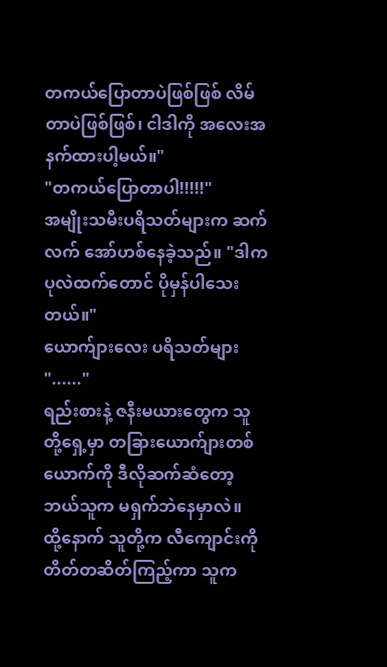တကယ်ပြောတာပဲဖြစ်ဖြစ် လိမ်တာပဲဖြစ်ဖြစ်၊ ငါဒါကို အလေးအနက်ထားပါ့မယ်။"
"တကယ်ပြောတာပါ!!!!!"
အမျိုးသမီးပရိသတ်များက ဆက်လက် အော်ဟစ်နေခဲ့သည်။ "ဒါက ပုလဲထက်တောင် ပိုမှန်ပါသေးတယ်။"
ယောက်ျားလေး ပရိသတ်များ "......"
ရည်းစားနဲ့ ဇနီးမယားတွေက သူတို့ရှေ့မှာ တခြားယောက်ျားတစ်ယောက်ကို ဒီလိုဆက်ဆံတော့ ဘယ်သူက မရှက်ဘဲနေမှာလဲ။
ထို့နောက် သူတို့က လီကျောင်းကို တိတ်တဆိတ်ကြည့်ကာ သူက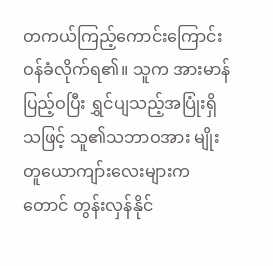တကယ်ကြည့်ကောင်းကြောင်း ဝန်ခံလိုက်ရ၏။ သူက အားမာန်ပြည့်ဝပြီး ရွှင်ပျသည့်အပြုံးရှိသဖြင့် သူ၏သဘာဝအား မျိုးတူယောကျာ်းလေးများကတောင် တွန်းလှန်နိုင်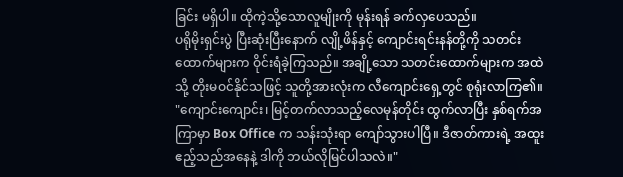ခြင်း မရှိပါ။ ထိုကဲ့သို့သောလူမျိုးကို မုန်းရန် ခက်လှပေသည်။
ပရိုမိုးရှင်းပွဲ ပြီးဆုံးပြီးနောက် လျို့ဖိန်နှင့် ကျောင်းရင်းနန်တို့ကို သတင်းထောက်များက ဝိုင်းရံခဲ့ကြသည်။ အချို့သော သတင်းထောက်များက အထဲသို့ တိုးမဝင်နိုင်သဖြင့် သူတို့အားလုံးက လီကျောင်းရှေ့တွင် စုရုံးလာကြ၏။
"ကျောင်းကျောင်း၊ မြင့်တက်လာသည့်လေမုန်တိုင်း ထွက်လာပြီး နှစ်ရက်အကြာမှာ Box Office က သန်းသုံးရာ ကျော်သွားပါပြီ။ ဒီဇာတ်ကားရဲ့ အထူးဧည့်သည်အနေနဲ့ ဒါကို ဘယ်လိုမြင်ပါသလဲ။"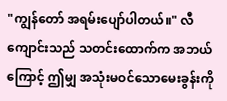"ကျွန်တော် အရမ်းပျော်ပါတယ်။" လီကျောင်းသည် သတင်းထောက်က အဘယ်ကြောင့် ဤမျှ အသုံးမဝင်သောမေးခွန်းကို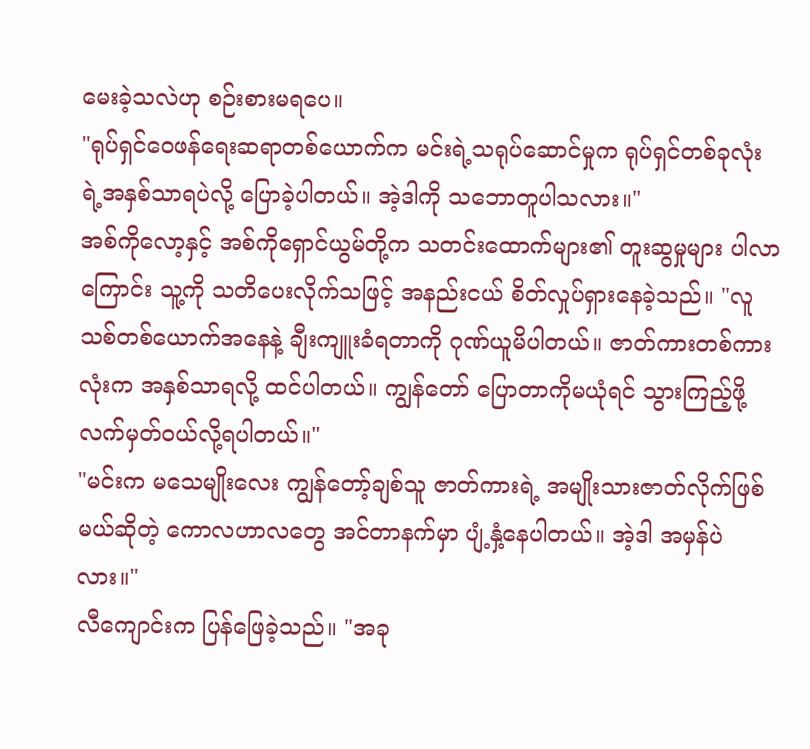မေးခဲ့သလဲဟု စဉ်းစားမရပေ။
"ရုပ်ရှင်ဝေဖန်ရေးဆရာတစ်ယောက်က မင်းရဲ့သရုပ်ဆောင်မှုက ရုပ်ရှင်တစ်ခုလုံးရဲ့အနှစ်သာရပဲလို့ ပြောခဲ့ပါတယ်။ အဲ့ဒါကို သဘောတူပါသလား။"
အစ်ကိုလော့နှင့် အစ်ကိုရှောင်ယွမ်တို့က သတင်းထောက်များ၏ တူးဆွမှုများ ပါလာကြောင်း သူ့ကို သတိပေးလိုက်သဖြင့် အနည်းငယ် စိတ်လှုပ်ရှားနေခဲ့သည်။ "လူသစ်တစ်ယောက်အနေနဲ့ ချီးကျူးခံရတာကို ဂုဏ်ယူမိပါတယ်။ ဇာတ်ကားတစ်ကားလုံးက အနှစ်သာရလို့ ထင်ပါတယ်။ ကျွန်တော် ပြောတာကိုမယုံရင် သွားကြည့်ဖို့ လက်မှတ်ဝယ်လို့ရပါတယ်။"
"မင်းက မသေမျိုးလေး ကျွန်တော့်ချစ်သူ ဇာတ်ကားရဲ့ အမျိုးသားဇာတ်လိုက်ဖြစ်မယ်ဆိုတဲ့ ကောလဟာလတွေ အင်တာနက်မှာ ပျံ့နှံ့နေပါတယ်။ အဲ့ဒါ အမှန်ပဲလား။"
လီကျောင်းက ပြန်ဖြေခဲ့သည်။ "အခု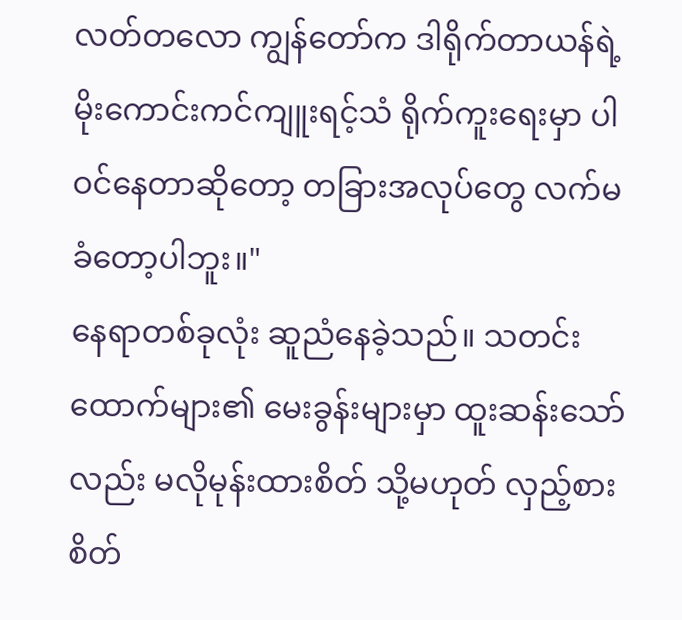လတ်တလော ကျွန်တော်က ဒါရိုက်တာယန်ရဲ့ မိုးကောင်းကင်ကျူးရင့်သံ ရိုက်ကူးရေးမှာ ပါဝင်နေတာဆိုတော့ တခြားအလုပ်တွေ လက်မခံတော့ပါဘူး။"
နေရာတစ်ခုလုံး ဆူညံနေခဲ့သည်။ သတင်းထောက်များ၏ မေးခွန်းများမှာ ထူးဆန်းသော်လည်း မလိုမုန်းထားစိတ် သို့မဟုတ် လှည့်စားစိတ်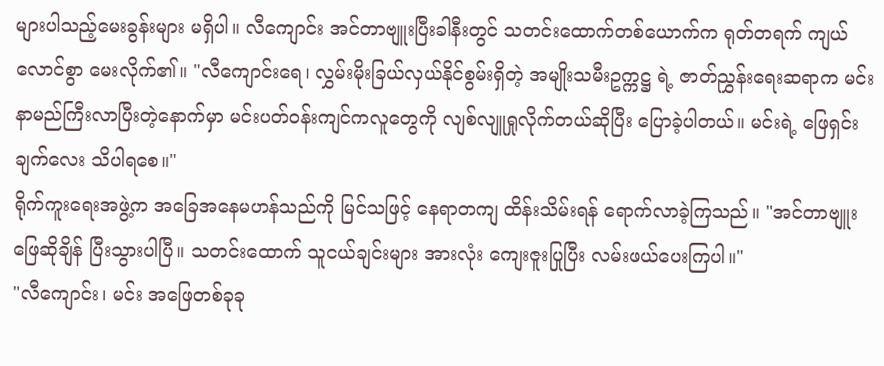များပါသည့်မေးခွန်းများ မရှိပါ။ လီကျောင်း အင်တာဗျူးပြီးခါနီးတွင် သတင်းထောက်တစ်ယောက်က ရုတ်တရက် ကျယ်လောင်စွာ မေးလိုက်၏။ "လီကျောင်းရေ၊ လွှမ်းမိုးခြယ်လှယ်နိုင်စွမ်းရှိတဲ့ အမျိုးသမီးဥက္ကဋ္ဌ ရဲ့ ဇာတ်ညွှန်းရေးဆရာက မင်းနာမည်ကြီးလာပြီးတဲ့နောက်မှာ မင်းပတ်ဝန်းကျင်ကလူတွေကို လျစ်လျူရှုလိုက်တယ်ဆိုပြီး ပြောခဲ့ပါတယ်။ မင်းရဲ့ ဖြေရှင်းချက်လေး သိပါရစေ။"
ရိုက်ကူးရေးအဖွဲ့က အခြေအနေမဟန်သည်ကို မြင်သဖြင့် နေရာတကျ ထိန်းသိမ်းရန် ရောက်လာခဲ့ကြသည်။ "အင်တာဗျူးဖြေဆိုချိန် ပြီးသွားပါပြီ။ သတင်းထောက် သူငယ်ချင်းများ အားလုံး ကျေးဇူးပြုပြီး လမ်းဖယ်ပေးကြပါ။"
"လီကျောင်း၊ မင်း အဖြေတစ်ခုခု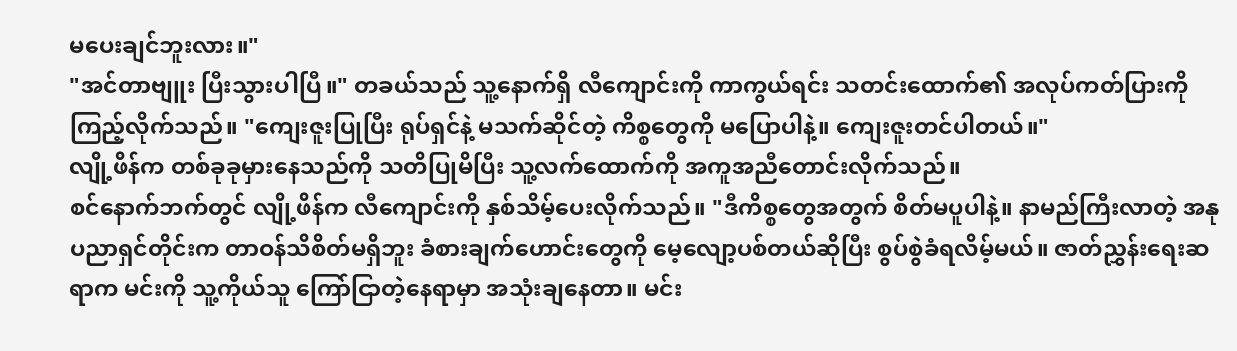မပေးချင်ဘူးလား။"
"အင်တာဗျူး ပြီးသွားပါပြီ။" တခယ်သည် သူ့နောက်ရှိ လီကျောင်းကို ကာကွယ်ရင်း သတင်းထောက်၏ အလုပ်ကတ်ပြားကို ကြည့်လိုက်သည်။ "ကျေးဇူးပြုပြီး ရုပ်ရှင်နဲ့ မသက်ဆိုင်တဲ့ ကိစ္စတွေကို မပြောပါနဲ့။ ကျေးဇူးတင်ပါတယ်။"
လျို့ဖိန်က တစ်ခုခုမှားနေသည်ကို သတိပြုမိပြီး သူ့လက်ထောက်ကို အကူအညီတောင်းလိုက်သည်။
စင်နောက်ဘက်တွင် လျို့ဖိန်က လီကျောင်းကို နှစ်သိမ့်ပေးလိုက်သည်။ "ဒီကိစ္စတွေအတွက် စိတ်မပူပါနဲ့။ နာမည်ကြီးလာတဲ့ အနုပညာရှင်တိုင်းက တာဝန်သိစိတ်မရှိဘူး ခံစားချက်ဟောင်းတွေကို မေ့လျော့ပစ်တယ်ဆိုပြီး စွပ်စွဲခံရလိမ့်မယ်။ ဇာတ်ညွှန်းရေးဆရာက မင်းကို သူ့ကိုယ်သူ ကြော်ငြာတဲ့နေရာမှာ အသုံးချနေတာ။ မင်း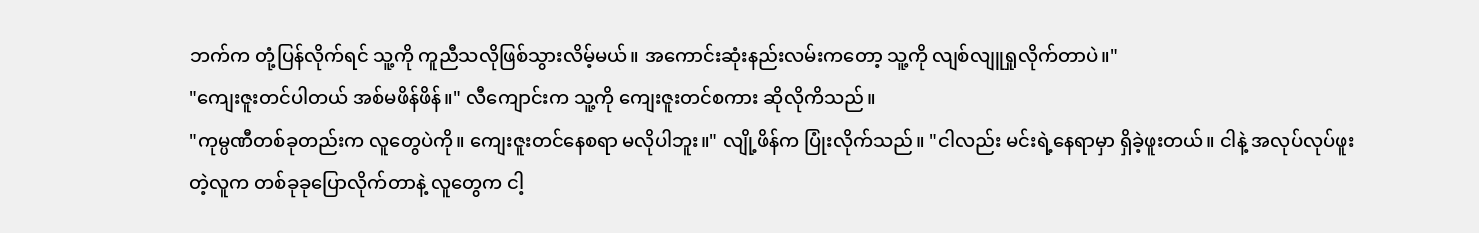ဘက်က တုံ့ပြန်လိုက်ရင် သူ့ကို ကူညီသလိုဖြစ်သွားလိမ့်မယ်။ အကောင်းဆုံးနည်းလမ်းကတော့ သူ့ကို လျစ်လျူရှုလိုက်တာပဲ။"
"ကျေးဇူးတင်ပါတယ် အစ်မဖိန်ဖိန်။" လီကျောင်းက သူ့ကို ကျေးဇူးတင်စကား ဆိုလိုကိသည်။
"ကုမ္ပဏီတစ်ခုတည်းက လူတွေပဲကို။ ကျေးဇူးတင်နေစရာ မလိုပါဘူး။" လျို့ဖိန်က ပြုံးလိုက်သည်။ "ငါလည်း မင်းရဲ့နေရာမှာ ရှိခဲ့ဖူးတယ်။ ငါနဲ့ အလုပ်လုပ်ဖူးတဲ့လူက တစ်ခုခုပြောလိုက်တာနဲ့ လူတွေက ငါ့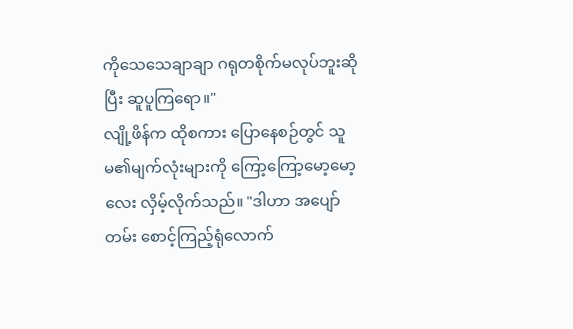ကိုသေသေချာချာ ဂရုတစိုက်မလုပ်ဘူးဆိုပြီး ဆူပူကြရော။"
လျို့ဖိန်က ထိုစကား ပြောနေစဉ်တွင် သူမ၏မျက်လုံးများကို ကြော့ကြော့မော့မော့လေး လှိမ့်လိုက်သည်။ "ဒါဟာ အပျော်တမ်း စောင့်ကြည့်ရုံလောက်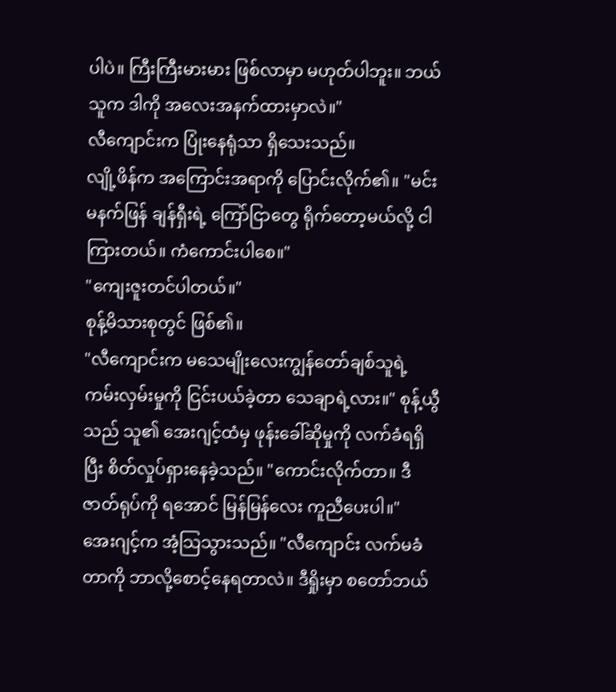ပါပဲ။ ကြီးကြီးမားမား ဖြစ်လာမှာ မဟုတ်ပါဘူး။ ဘယ်သူက ဒါကို အလေးအနက်ထားမှာလဲ။"
လီကျောင်းက ပြုံးနေရုံသာ ရှိသေးသည်။
လျို့ဖိန်က အကြောင်းအရာကို ပြောင်းလိုက်၏။ "မင်း မနက်ဖြန် ချန်ရှီးရဲ့ ကြော်ငြာတွေ ရိုက်တော့မယ်လို့ ငါကြားတယ်။ ကံကောင်းပါစေ။"
"ကျေးဇူးတင်ပါတယ်။"
စုန့်မိသားစုတွင် ဖြစ်၏။
"လီကျောင်းက မသေမျိုးလေးကျွန်တော်ချစ်သူရဲ့ ကမ်းလှမ်းမှုကို ငြင်းပယ်ခဲ့တာ သေချာရဲ့လား။" စုန့်ယွီသည် သူ၏ အေးဂျင့်ထံမှ ဖုန်းခေါ်ဆိုမှုကို လက်ခံရရှိပြီး စိတ်လှုပ်ရှားနေခဲ့သည်။ "ကောင်းလိုက်တာ။ ဒီဇာတ်ရုပ်ကို ရအောင် မြန်မြန်လေး ကူညီပေးပါ။"
အေးဂျင့်က အံ့သြသွားသည်။ "လီကျောင်း လက်မခံတာကို ဘာလို့စောင့်နေရတာလဲ။ ဒီရှိုးမှာ စတော်ဘယ်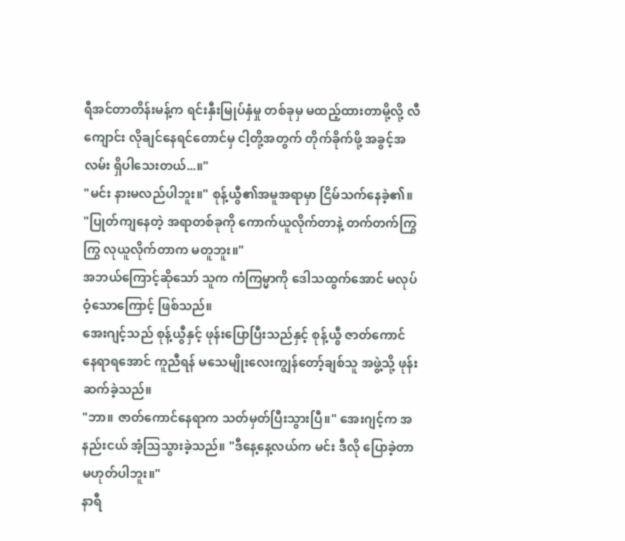ရီအင်တာတိန်းမန့်က ရင်းနှီးမြုပ်နှံမှု တစ်ခုမှ မထည့်ထားတာမို့လို့ လီကျောင်း လိုချင်နေရင်တောင်မှ ငါ့တို့အတွက် တိုက်ခိုက်ဖို့ အခွင့်အလမ်း ရှိပါသေးတယ်...။"
"မင်း နားမလည်ပါဘူး။" စုန့်ယွီ၏အမူအရာမှာ ငြိမ်သက်နေခဲ့၏။ "ပြုတ်ကျနေတဲ့ အရာတစ်ခုကို ကောက်ယူလိုက်တာနဲ့ တက်တက်ကြွကြွ လုယူလိုက်တာက မတူဘူး။"
အဘယ်ကြောင့်ဆိုသော် သူက ကံကြမ္မာကို ဒေါသထွက်အောင် မလုပ်ဝံ့သောကြောင့် ဖြစ်သည်။
အေးဂျင့်သည် စုန့်ယွီနှင့် ဖုန်းပြောပြီးသည်နှင့် စုန့်ယွီ ဇာတ်ကောင်နေရာရအောင် ကူညီရန် မသေမျိုးလေးကျွန်တော့်ချစ်သူ အဖွဲ့သို့ ဖုန်းဆက်ခဲ့သည်။
"ဘာ။ ဇာတ်ကောင်နေရာက သတ်မှတ်ပြီးသွားပြီ။" အေးဂျင့်က အနည်းငယ် အံ့သြသွားခဲ့သည်။ "ဒီနေ့နေ့လယ်က မင်း ဒီလို ပြောခဲ့တာ မဟုတ်ပါဘူး။"
နာရီ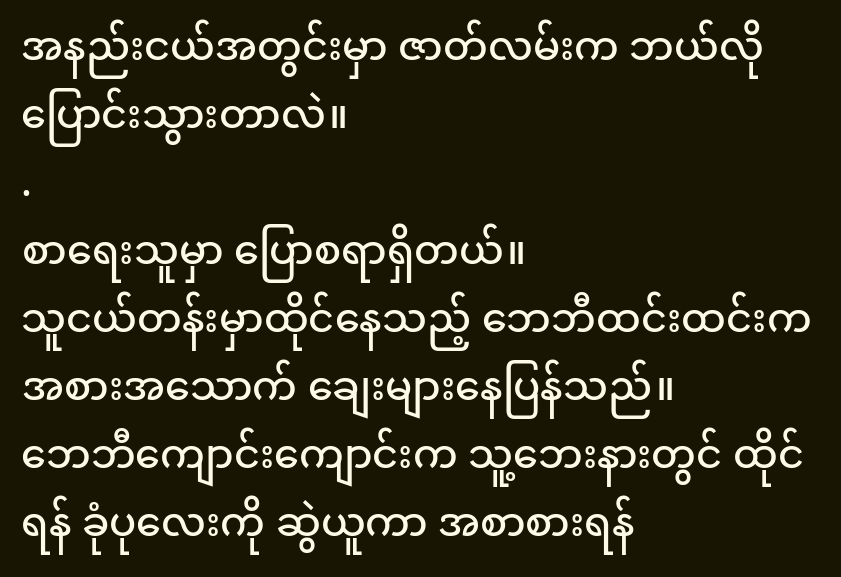အနည်းငယ်အတွင်းမှာ ဇာတ်လမ်းက ဘယ်လို ပြောင်းသွားတာလဲ။
.
စာရေးသူမှာ ပြောစရာရှိတယ်။
သူငယ်တန်းမှာထိုင်နေသည့် ဘေဘီထင်းထင်းက အစားအသောက် ချေးများနေပြန်သည်။
ဘေဘီကျောင်းကျောင်းက သူ့ဘေးနားတွင် ထိုင်ရန် ခုံပုလေးကို ဆွဲယူကာ အစာစားရန်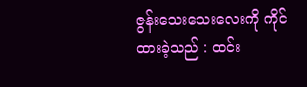ဇွန်းသေးသေးလေးကို ကိုင်ထားခဲ့သည် : ထင်း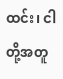ထင်း၊ ငါတို့အတူ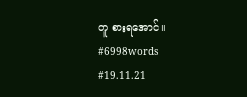တူ စားရအောင်။
#6998words
#19.11.21